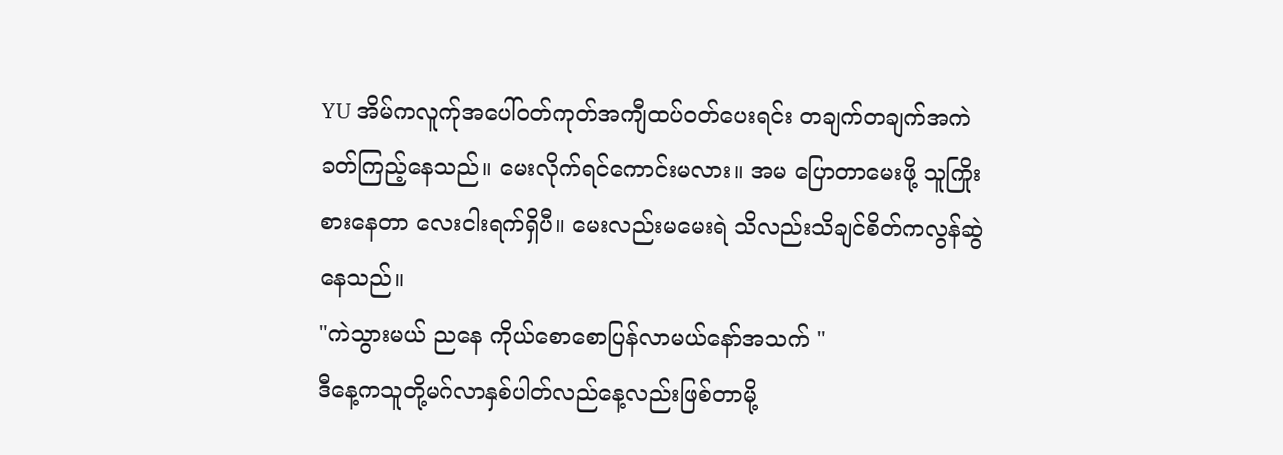YU အိမ်ကလူက်ုအပေါ်ဝတ်ကုတ်အကျီထပ်ဝတ်ပေးရင်း တချက်တချက်အကဲခတ်ကြည့်နေသည်။ မေးလိုက်ရင်ကောင်းမလား။ အမ ပြောတာမေးဖို့ သူကြိုးစားနေတာ လေးငါးရက်ရှိပီ။ မေးလည်းမမေးရဲ သိလည်းသိချင်စိတ်ကလွန်ဆွဲနေသည်။
"ကဲသွားမယ် ညနေ ကိုယ်စောစောပြန်လာမယ်နော်အသက် "
ဒီနေ့ကသူတို့မဂ်လာနှစ်ပါတ်လည်နေ့လည်းဖြစ်တာမို့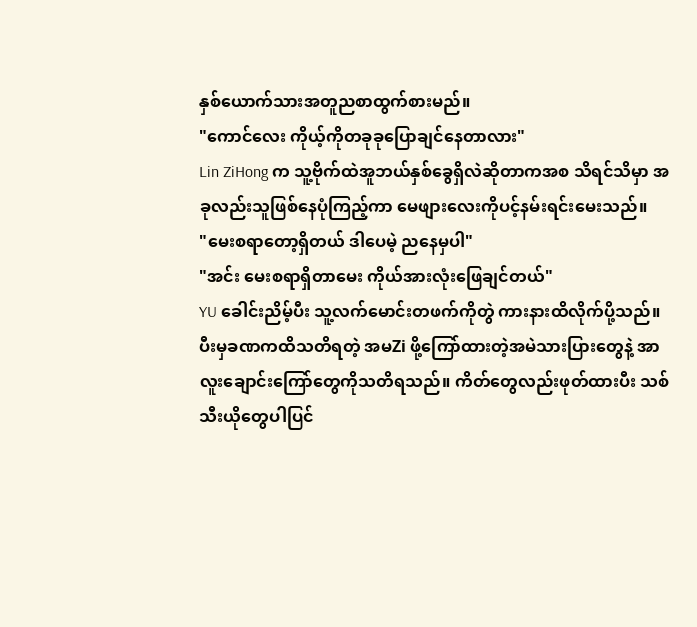နှစ်ယောက်သားအတူညစာထွက်စားမည်။
"ကောင်လေး ကိုယ့်ကိုတခုခုပြောချင်နေတာလား"
Lin ZiHong က သူ့ဗိုက်ထဲအူဘယ်နှစ်ခွေရှိလဲဆိုတာကအစ သိရင်သိမှာ အခုလည်းသူဖြစ်နေပုံကြည့်ကာ မေဖျားလေးကိုပင့်နမ်းရင်းမေးသည်။
"မေးစရာတော့ရှိတယ် ဒါပေမဲ့ ညနေမှပါ"
"အင်း မေးစရာရှိတာမေး ကိုယ်အားလုံးဖြေချင်တယ်"
YU ခေါင်းညိမ့်ပီး သူ့လက်မောင်းတဖက်ကိုတွဲ ကားနားထိလိုက်ပို့သည်။ ပီးမှခဏကထိသတိရတဲ့ အမZi ဖို့ကြော်ထားတဲ့အမဲသားပြားတွေနဲ့ အာလူးချောင်းကြော်တွေကိုသတိရသည်။ ကိတ်တွေလည်းဖုတ်ထားပီး သစ်သီးယိုတွေပါပြင်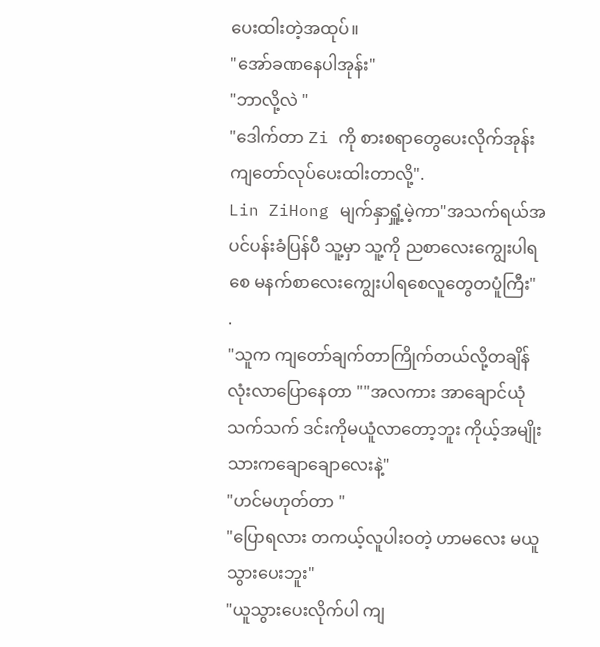ပေးထါးတဲ့အထုပ်။
"အော်ခဏနေပါအုန်း"
"ဘာလို့လဲ "
"ဒေါက်တာ Zi ကို စားစရာတွေပေးလိုက်အုန်း ကျတော်လုပ်ပေးထါးတာလို့".
Lin ZiHong မျက်နှာရှူံ့မဲ့ကာ"အသက်ရယ်အပင်ပန်းခံပြန်ပီ သူ့မှာ သူ့ကို ညစာလေးကျွေးပါရစေ မနက်စာလေးကျွေးပါရစေလူတွေတပူံကြီး"
.
"သူက ကျတော်ချက်တာကြိုက်တယ်လို့တချိန်လုံးလာပြောနေတာ ""အလကား အာချောင်ယုံသက်သက် ဒင်းကိုမယူံလာတော့ဘူး ကိုယ့်အမျိုးသားကချောချောလေးနဲ့"
"ဟင်မဟုတ်တာ "
"ပြောရလား တကယ့်လူပါးဝတဲ့ ဟာမလေး မယူသွားပေးဘူး"
"ယူသွားပေးလိုက်ပါ ကျ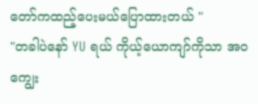တော်ကထည့်ပေးမယ်ပြောထားတယ် "
"တခါပဲနော် YU ရယ် ကိုယ့်ယောကျာ်ကိုသာ အဝကျွေး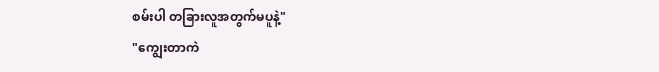စမ်းပါ တခြားလူအတွက်မပူနဲ့"
"ကျွေးတာကဲ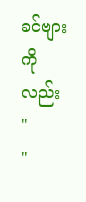ခင်ဗျားကိုလည်း "
"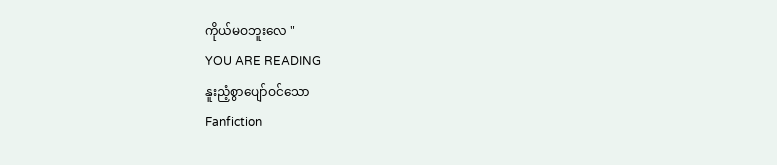ကိုယ်မဝဘူးလေ "
YOU ARE READING
နူးညံ့စွာပျော်ဝင်သော
Fanfiction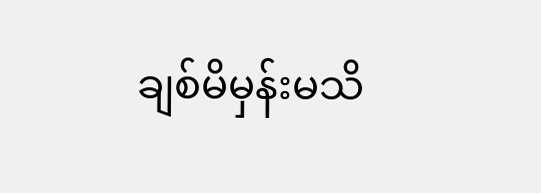ချစ်မိမှန်းမသိ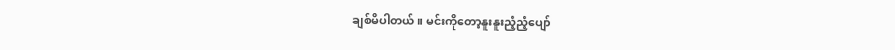ချစ်မိပါတယ်။ မင်းကိုတော့နူးနူးညံ့ညံ့ပျော်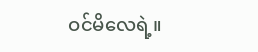ဝင်မိလေရဲ့။